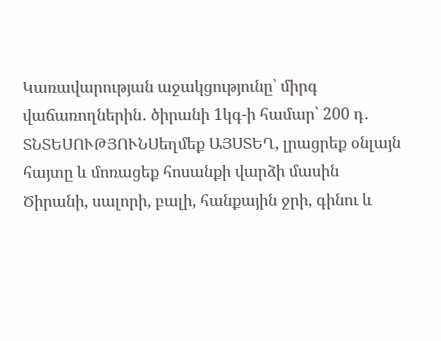Կառավարության աջակցությունը՝ միրգ վաճառողներին․ ծիրանի 1կգ-ի համար՝ 200 դ․
ՏՆՏԵՍՈՒԹՅՈՒՆՍեղմեք ԱՅՍՏԵՂ, լրացրեք օնլայն հայտը և մոռացեք հոսանքի վարձի մասին
Ծիրանի, սալորի, բալի, հանքային ջրի, գինու և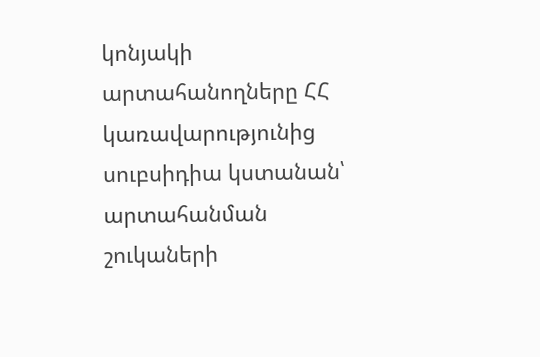կոնյակի արտահանողները ՀՀ կառավարությունից սուբսիդիա կստանան՝ արտահանման շուկաների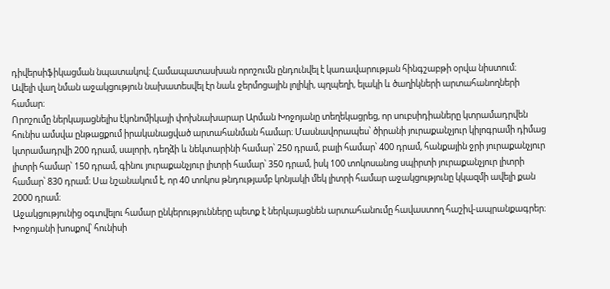դիվերսիֆիկացման նպատակով։ Համապատասխան որոշումն ընդունվել է կառավարության հինգշաբթի օրվա նիստում։
Ավելի վաղ նման աջակցություն նախատեսվել էր նաև ջերմոցային լոլիկի, պղպեղի, ելակի և ծաղիկների արտահանողների համար։
Որոշումը ներկայացնելիս էկոնոմիկայի փոխնախարար Արման Խոջոյանը տեղեկացրեց, որ սուբսիդիաները կտրամադրվեն հունիս ամսվա ընթացքում իրականացված արտահանման համար։ Մասնավորապես՝ ծիրանի յուրաքանչյուր կիլոգրամի դիմաց կտրամադրվի 200 դրամ, սալորի, դեղձի և նեկտարինի համար՝ 250 դրամ, բալի համար՝ 400 դրամ, հանքային ջրի յուրաքանչյուր լիտրի համար՝ 150 դրամ, գինու յուրաքանչյուր լիտրի համար՝ 350 դրամ, իսկ 100 տոկոսանոց սպիրտի յուրաքանչյուր լիտրի համար՝ 830 դրամ։ Սա նշանակում է, որ 40 տոկոս թնդությամբ կոնյակի մեկ լիտրի համար աջակցությունը կկազմի ավելի քան 2000 դրամ։
Աջակցությունից օգտվելու համար ընկերությունները պետք է ներկայացնեն արտահանումը հավաստող հաշիվ-ապրանքագրեր։
Խոջոյանի խոսքով՝ հունիսի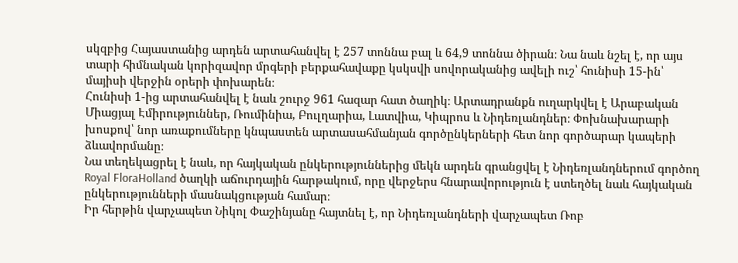սկզբից Հայաստանից արդեն արտահանվել է 257 տոննա բալ և 64,9 տոննա ծիրան։ Նա նաև նշել է, որ այս տարի հիմնական կորիզավոր մրգերի բերքահավաքը կսկսվի սովորականից ավելի ուշ՝ հունիսի 15-ին՝ մայիսի վերջին օրերի փոխարեն։
Հունիսի 1-ից արտահանվել է նաև շուրջ 961 հազար հատ ծաղիկ։ Արտադրանքն ուղարկվել է Արաբական Միացյալ Էմիրություններ, Ռումինիա, Բուլղարիա, Լատվիա, Կիպրոս և Նիդեռլանդներ։ Փոխնախարարի խոսքով՝ նոր առաքումները կնպաստեն արտասահմանյան գործընկերների հետ նոր գործարար կապերի ձևավորմանը։
Նա տեղեկացրել է նաև, որ հայկական ընկերություններից մեկն արդեն գրանցվել է Նիդեռլանդներում գործող Royal FloraHolland ծաղկի աճուրդային հարթակում, որը վերջերս հնարավորություն է ստեղծել նաև հայկական ընկերությունների մասնակցության համար։
Իր հերթին վարչապետ Նիկոլ Փաշինյանը հայտնել է, որ Նիդեռլանդների վարչապետ Ռոբ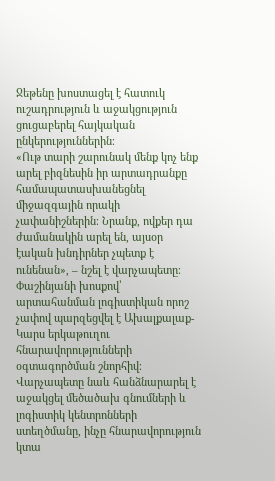Ջեթենը խոստացել է հատուկ ուշադրություն և աջակցություն ցուցաբերել հայկական ընկերություններին։
«Ութ տարի շարունակ մենք կոչ ենք արել բիզնեսին իր արտադրանքը համապատասխանեցնել միջազգային որակի չափանիշներին։ Նրանք, ովքեր դա ժամանակին արել են, այսօր էական խնդիրներ չպետք է ունենան», – նշել է վարչապետը։
Փաշինյանի խոսքով՝ արտահանման լոգիստիկան որոշ չափով պարզեցվել է Ախալքալաք-Կարս երկաթուղու հնարավորությունների օգտագործման շնորհիվ։
Վարչապետը նաև հանձնարարել է աջակցել մեծածախ գնումների և լոգիստիկ կենտրոնների ստեղծմանը, ինչը հնարավորություն կտա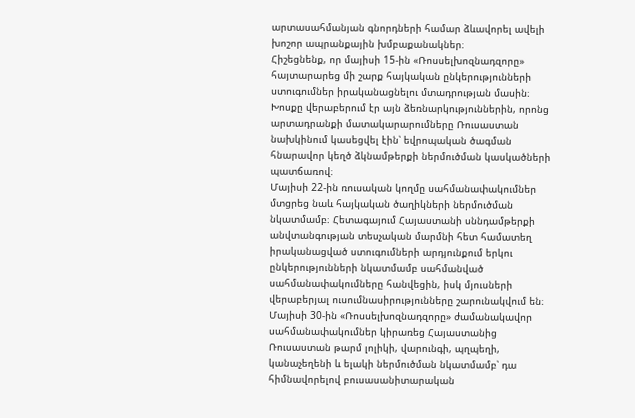արտասահմանյան գնորդների համար ձևավորել ավելի խոշոր ապրանքային խմբաքանակներ։
Հիշեցնենք, որ մայիսի 15-ին «Ռոսսելխոզնադզորը» հայտարարեց մի շարք հայկական ընկերությունների ստուգումներ իրականացնելու մտադրության մասին։ Խոսքը վերաբերում էր այն ձեռնարկություններին, որոնց արտադրանքի մատակարարումները Ռուսաստան նախկինում կասեցվել էին՝ եվրոպական ծագման հնարավոր կեղծ ձկնամթերքի ներմուծման կասկածների պատճառով։
Մայիսի 22-ին ռուսական կողմը սահմանափակումներ մտցրեց նաև հայկական ծաղիկների ներմուծման նկատմամբ։ Հետագայում Հայաստանի սննդամթերքի անվտանգության տեսչական մարմնի հետ համատեղ իրականացված ստուգումների արդյունքում երկու ընկերությունների նկատմամբ սահմանված սահմանափակումները հանվեցին, իսկ մյուսների վերաբերյալ ուսումնասիրությունները շարունակվում են։
Մայիսի 30-ին «Ռոսսելխոզնադզորը» ժամանակավոր սահմանափակումներ կիրառեց Հայաստանից Ռուսաստան թարմ լոլիկի, վարունգի, պղպեղի, կանաչեղենի և ելակի ներմուծման նկատմամբ՝ դա հիմնավորելով բուսասանիտարական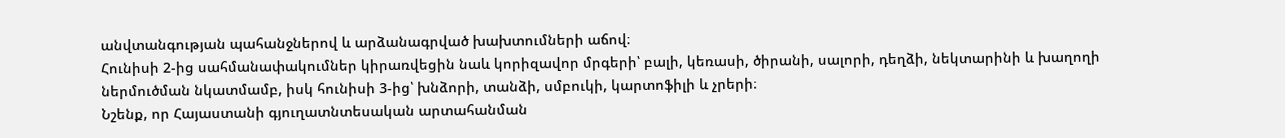անվտանգության պահանջներով և արձանագրված խախտումների աճով։
Հունիսի 2-ից սահմանափակումներ կիրառվեցին նաև կորիզավոր մրգերի՝ բալի, կեռասի, ծիրանի, սալորի, դեղձի, նեկտարինի և խաղողի ներմուծման նկատմամբ, իսկ հունիսի 3-ից՝ խնձորի, տանձի, սմբուկի, կարտոֆիլի և չրերի։
Նշենք, որ Հայաստանի գյուղատնտեսական արտահանման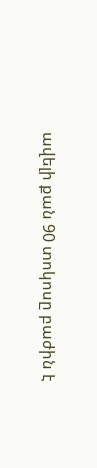ավելի քան 90 տոկոսը բաժին է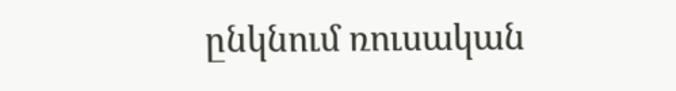ընկնում ռուսական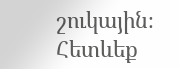շուկային։
Հետևեք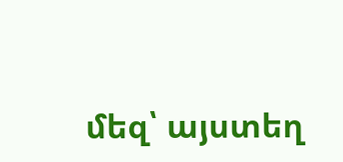մեզ՝ այստեղ